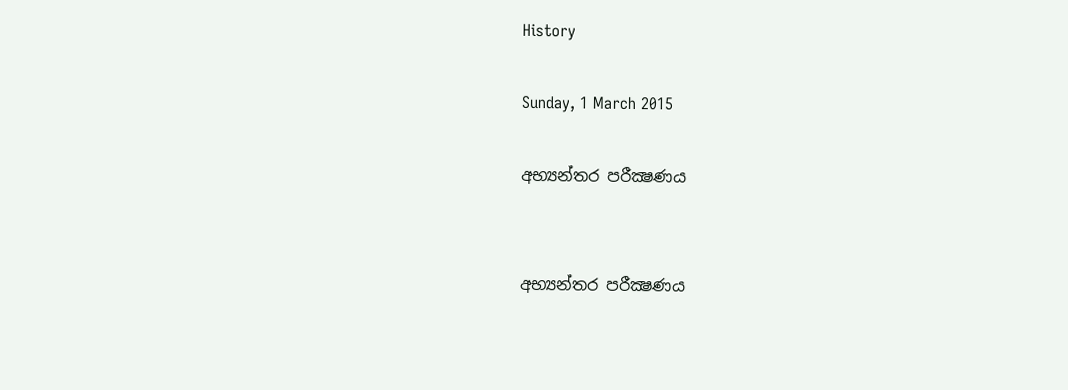History

Sunday, 1 March 2015

අභ්‍යන්තර පරීක්‍ෂණය


අභ්‍යන්තර පරීක්‍ෂණය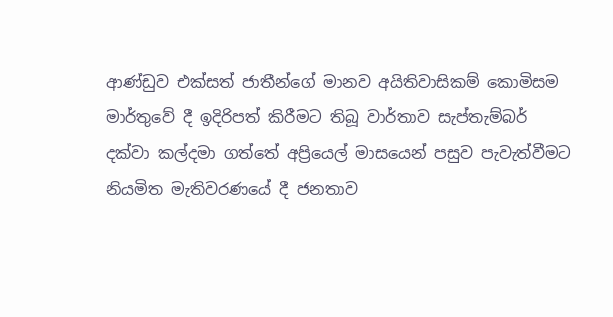ආණ්ඩුව එක්සත් ජාතීන්ගේ මානව අයිතිවාසිකම් කොමිසම මාර්තුවේ දී ඉදිරිපත් කිරීමට තිබූ වාර්තාව සැප්තැම්බර් දක්වා කල්දමා ගත්තේ අප්‍රියෙල් මාසයෙන් පසුව පැවැත්වීමට නියමිත මැතිවරණයේ දී ජනතාව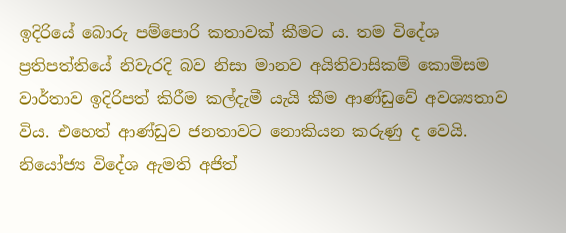ඉදිරියේ බොරු පම්පොරි කතාවක් කීමට ය. තම විදේශ ප්‍රතිපත්තියේ නිවැරදි බව නිසා මානව අයිතිවාසිකම් කොමිසම වාර්තාව ඉදිරිපත් කිරීම කල්දැමී යැයි කීම ආණ්ඩුවේ අවශ්‍යතාව විය. එහෙත් ආණ්ඩුව ජනතාවට නොකියන කරුණු ද වෙයි. නියෝජ්‍ය විදේශ ඇමති අජිත්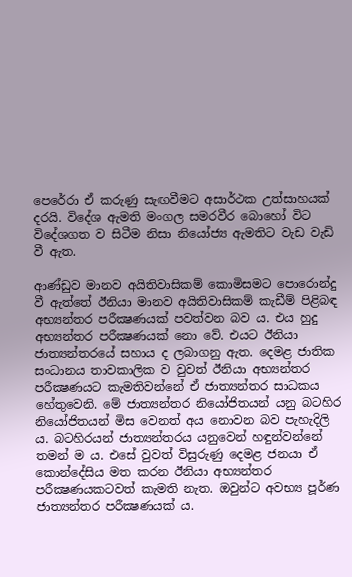පෙරේරා ඒ කරුණු සැඟවීමට අසාර්ථක උත්සාහයක් දරයි. විදේශ ඇමති මංගල සමරවීර බොහෝ විට විදේශගත ව සිටීම නිසා නියෝජ්‍ය ඇමතිට වැඩ වැඩි වී ඇත.

ආණ්ඩුව මානව අයිතිවාසිකම් කොමිසමට පොරොන්දු වී ඇත්තේ ඊනියා මානව අයිතිවාසිකම් කැඩීම් පිළිබඳ අභ්‍යන්තර පරීක්‍ෂණයක් පවත්වන බව ය. එය හුදු අභ්‍යන්තර පරීක්‍ෂණයක් නො වේ. එයට ඊනියා ජාත්‍යන්තරයේ සහාය ද ලබාගනු ඇත. දෙමළ ජාතික සංධානය තාවකාලික ව වුවත් ඊනියා අභ්‍යන්තර පරීක්‍ෂණයට කැමතිවන්නේ ඒ ජාත්‍යන්තර සාධකය හේතුවෙනි. මේ ජාත්‍යන්තර නියෝජිතයන් යනු බටහිර නියෝජිතයන් මිස වෙනත් අය නොවන බව පැහැදිලි ය. බටහිරයන් ජාත්‍යන්තරය යනුවෙන් හඳුන්වන්නේ තමන් ම ය. එසේ වුවත් විසුරුණු දෙමළ ජනයා ඒ කොන්දේසිය මත කරන ඊනියා අභ්‍යන්තර පරීක්‍ෂණයකටවත් කැමති නැත. ඔවුන්ට අවභ්‍ය පූර්ණ ජාත්‍යන්තර පරීක්‍ෂණයක් ය.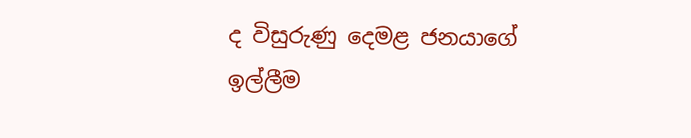ද විසුරුණු දෙමළ ජනයාගේ ඉල්ලීම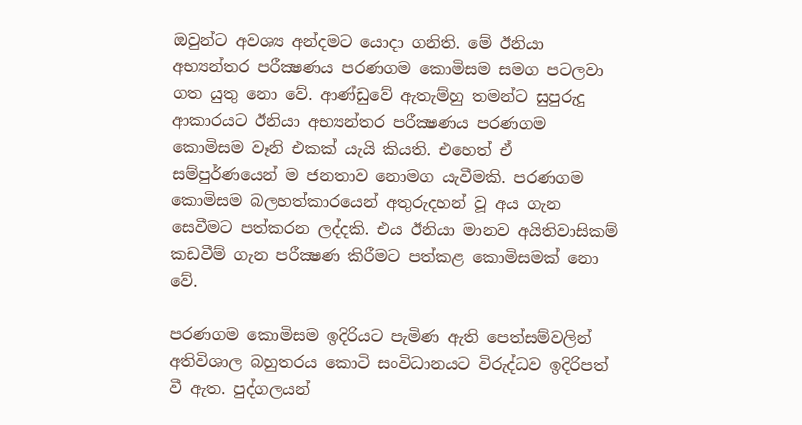ඔවුන්ට අවශ්‍ය අන්දමට යොදා ගනිති. මේ ඊනියා අභ්‍යන්තර පරීක්‍ෂණය පරණගම කොමිසම සමග පටලවා ගත යුතු නො වේ. ආණ්ඩුවේ ඇතැම්හු තමන්ට සුපුරුදු ආකාරයට ඊනියා අභ්‍යන්තර පරීක්‍ෂණය පරණගම කොමිසම වෑනි එකක් යැයි කියති. එහෙත් ඒ සම්පුර්ණයෙන් ම ජනතාව නොමග යැවීමකි. පරණගම කොමිසම බලහත්කාරයෙන් අතුරුදහන් වූ අය ගැන සෙවීමට පත්කරන ලද්දකි. එය ඊනියා මානව අයිතිවාසිකම් කඩවීම් ගැන පරීක්‍ෂණ කිරීමට පත්කළ කොමිසමක් නො වේ.

පරණගම කොමිසම ඉදිරියට පැමිණ ඇති පෙත්සම්වලින් අතිවිශාල බහුතරය කොටි සංවිධානයට විරුද්ධව ඉදිරිපත් වී ඇත. පුද්ගලයන්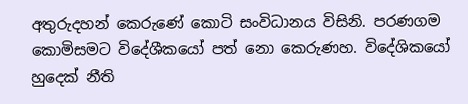අතුරුදහන් කෙරුණේ කොටි සංවිධානය විසිනි. පරණගම කොමිසමට විදේශීකයෝ පත් නො කෙරුණහ. විදේශිකයෝ හුදෙක් නීති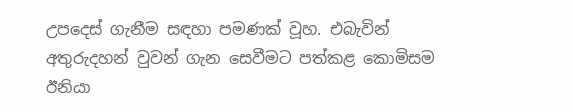උපදෙස් ගැනීම සඳහා පමණක් වූහ. එබැවින් අතුරුදහන් වුවන් ගැන සෙවීමට පත්කළ කොමිසම ඊනියා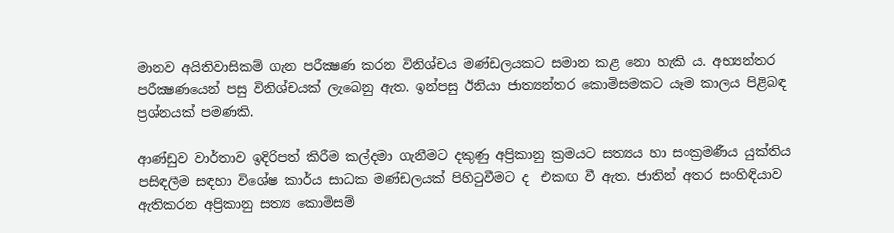මානව අයිතිවාසිකම් ගැන පරීක්‍ෂණ කරන විනිශ්චය මණ්ඩලයකට සමාන කළ නො හැකි ය. අභ්‍යන්තර පරීක්‍ෂණයෙන් පසු විනිශ්චයක් ලැබෙනු ඇත. ඉන්පසු ඊනියා ජාත්‍යන්තර කොමිසමකට යෑම කාලය පිළිබඳ ප්‍රශ්නයක් පමණකි.

ආණ්ඩුව වාර්තාව ඉදිරිපත් කිරීම කල්දමා ගැනීමට දකුණු අප්‍රිකානු ක්‍රමයට සත්‍යය හා සංක්‍රමණීය යුක්තිය පසිඳලීම සඳහා විශේෂ කාර්ය සාධක මණ්ඩලයක් පිහිටුවීමට ද  එකඟ වී ඇත. ජාතින් අතර සංහිඳියාව ඇතිකරන අප්‍රිකානු සත්‍ය කොමිසම්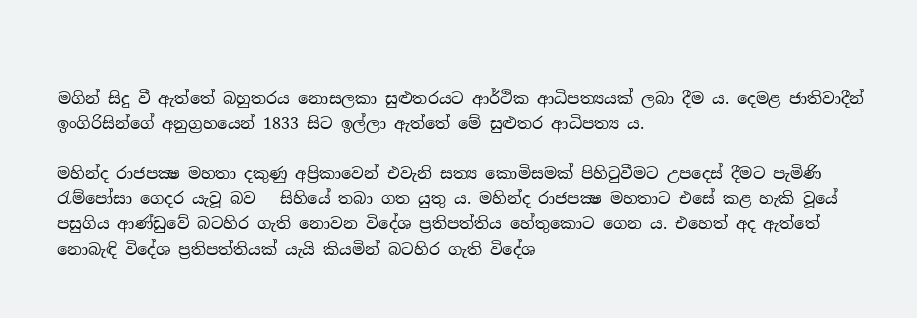මගින් සිදු වී ඇත්තේ බහුතරය නොසලකා සුළුතරයට ආර්ථික ආධිපත්‍යයක් ලබා දීම ය. දෙමළ ජාතිවාදීන් ඉංගිරිසින්ගේ අනුග්‍රහයෙන් 1833 සිට ඉල්ලා ඇත්තේ මේ සුළුතර ආධිපත්‍ය ය.

මහින්ද රාජපක්‍ෂ මහතා දකුණු අප්‍රිකාවෙන් එවැනි සත්‍ය කොමිසමක් පිහිටුවීමට උපදෙස් දීමට පැමිණි රැම්පෝසා ගෙදර යැවූ බව   සිහියේ තබා ගත යුතු ය. මහින්ද රාජපක්‍ෂ මහතාට එසේ කළ හැකි වූයේ පසුගිය ආණ්ඩුවේ බටහිර ගැති නොවන විදේශ ප්‍රතිපත්තිය හේතුකොට ගෙන ය. එහෙත් අද ඇත්තේ නොබැඳි විදේශ ප්‍රතිපත්තියක් යැයි කියමින් බටහිර ගැති විදේශ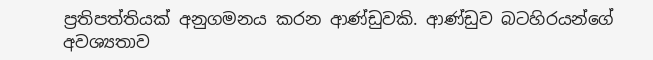ප්‍රතිපත්තියක් අනුගමනය කරන ආණ්ඩුවකි. ආණ්ඩුව බටහිරයන්ගේ අවශ්‍යතාව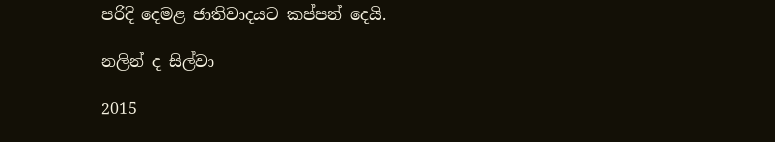පරිදි දෙමළ ජාතිවාදයට කප්පන් දෙයි.

නලින් ද සිල්වා

2015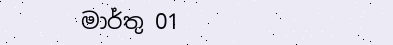මාර්තු 01